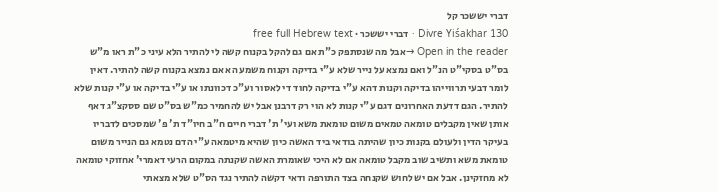דברי יששכר קל
Divre Yiśakhar 130 · דברי יששכר · free full Hebrew text
Open in the reader →אבל מה שנסתפק כ"ת אם גם להקל בקנוח קשה לי להתיר הלא עיני כ"ת ראו מ"ש בס"ט בסקי"ט הנ"ל ואם נמצא על נייר שלא ע"י בדיקה וקנוח משמע הא אם נמצא בקנוח קשה להתיר. דאין לומר דבעי תרווייהו בדיקה וקנות דהא ע"י בדיקה לחוד די לאסור וע"כ דכוונתו או ע"י בדיקה או ע"י קנות שלא להתיר. הגם דדעת האחרונים דגם ע"י קנות לא הוי רק דרבנן אבל יש להחמיר כמ"ש בס"ט שם ססקצ"ג דאף אותן שאין מקבלים טומאה טמאים משום טומאת משא ועי' ת' דברי חיים ח"ב חיו"ד ת' פ' שמסכים לדבריו בעיקר הדין ולעולם בקנות כיון שהיתה בודאי ביד האשה כיון שהיא מיטמאה ע"י הדם נטמא גם הנייר משום טומאת משא ותשיב שוב מקבל טומאה אם לא היכי שאומרת האשה שקנתה במקום הרעי דאמרי' אחזוקי טומאה לא מחזקינן. אבל אם יש לחוש שקנחה בצד התורפה ודאי דקשה להתיר נגד הס"ט שלא מצאתי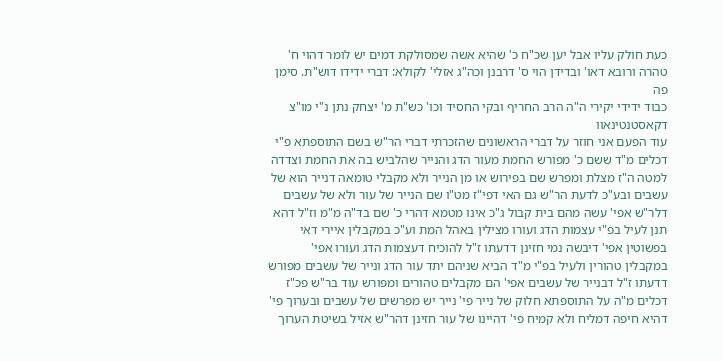כעת חולק עליו אבל יען שכ"ח כ' שהיא אשה שמסולקת דמים יש לומר דהוי ח' טהרה ורובא דאו' ובדידן הוי ס' דרבנן וכה"ג אזלי' לקולא: דברי ידידו דוש"ת. סימן פה
כבוד ידידי יקירי ה"ה הרב החריף ובקי החסיד וכו' כש"ת מ' יצחק נתן נ"י מו"צ דקאסטנטינאוו
עוד הפעם אני חוזר על דברי הראשונים שהזכרתי דברי הר"ש בשם התוספתא פ"י דכלים מ"ד ששם כ' מפורש החמת מעור הדג והנייר שהלביש בה את החמת וצדדה למטה ה"ז מצלת ומפרש שם בפירוש או מן הנייר ולא מקבלי טומאה דנייר הוא של עשבים ובע"כ לדעת הר"ש גם האי דפי"ז מט"ו שם הנייר של עור ולא של עשבים דלר"ש אפי' עשה מהם בית קבול ג"כ אינו מטמא דהרי כ' שם בד"ה מ"מ וז"ל דהא תנן לעיל בפ"י עצמות הדג ועורו מצילין באהל המת וע"כ במקבלין איירי דאי בפשוטין אפי' דיבשה נמי חזינן דדעתו ז"ל להוכיח דעצמות הדג ועורו אפי' במקבלין טהורין ולעיל בפ"י מ"ד הביא שניהם יתד עור הדג ונייר של עשבים מפורש דדעתו ז"ל דבנייר של עשבים אפי' הם מקבלים טהורים ומפורש עוד בר"ש פכ"ז דכלים מ"ה על התוספתא חלוק של נייר פי' נייר יש מפרשים של עשבים ובערוך פי' דהיא חיפה דמליח ולא קמיח פי' דהיינו של עור חזינן דהר"ש אזיל בשיטת הערוך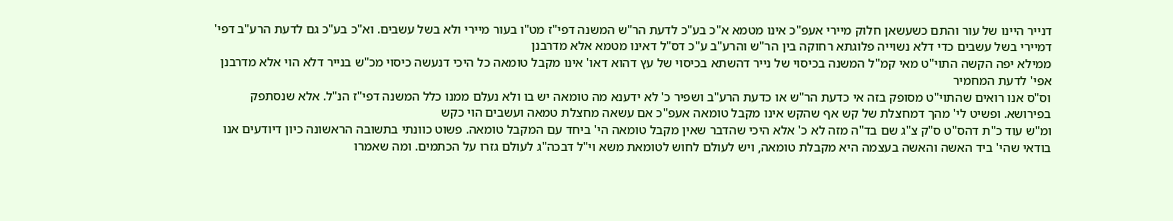דנייר היינו של עור והתם כשעשאן חלוק מיירי אעפ"כ אינו מטמא א"כ בע"כ לדעת הר"ש המשנה דפי"ז מט"ו בעור מיירי ולא בשל עשבים. וא"כ בע"כ גם לדעת הרע"ב דפי' דמיירי בשל עשבים כדי דלא נשוייה פלוגתא רחוקה בין הר"ש והרע"ב ע"כ דס"ל דאינו מטמא אלא מדרבנן
ממילא יפה הקשה התוי"ט מאי קמ"ל המשנה בכיסוי של נייר דהשתא בכיסוי של עץ דהוא דאו' אינו מקבל טומאה כל היכי דנעשה כיסוי מכ"ש בנייר דלא הוי אלא מדרבנן אפי' לדעת המחמיר
וס"ס אנו רואים שהתוי"ט מסופק בזה אי כדעת הר"ש או כדעת הרע"ב ושפיר כ' לא ידענא מה טומאה יש בו ולא נעלם ממנו כלל המשנה דפי"ז הנ"ל. אלא שנסתפק בפירושא. ופשיט לי' מהך דמחצלת של קש אף שהקש אינו מקבל טומאה אעפ"כ אם עשאה מחצלת טמאה ועשבים הוי כקש
ומ"ש עוד כ"ת דהס"ט ס"ק צ"ג שם בד"ה מזה לא כ' אלא היכי שהדבר שאין מקבל טומאה הי' ביחד עם המקבל טומאה. פשוט כוונתי בתשובה הראשונה כיון דיודעים אנו בודאי שהי' ביד האשה והאשה בעצמה היא מקבלת טומאה, ויש לעולם לחוש לטומאת משא וי"ל דבכה"ג לעולם גזרו על הכתמים. ומה שאמרו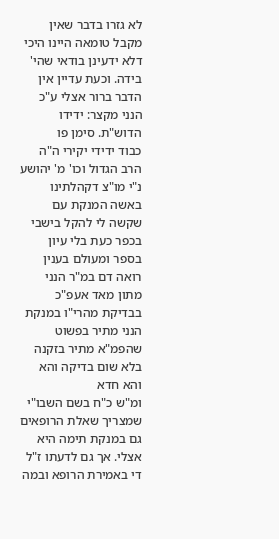לא גזרו בדבר שאין מקבל טומאה היינו היכי דלא ידעינן בודאי שהי' בידה. וכעת עדיין אין הדבר ברור אצלי ע"כ הנני מקצר: ידידו הדוש"ת. סימן פו
כבוד ידידי יקירי ה"ה הרב הגדול וכו' מ' יהושע נ"י מו"צ דקהלתינו
באשה המנקת עם שקשה לי להקל בישבי בכפר כעת בלי עיון בספר ומעולם בענין רואה דם במ"ר הנני מתון מאד אעפ"כ בבדיקת מהרי"ו במנקת הנני מתיר בפשוט שהפמ"א מתיר בזקנה בלא שום בדיקה והא והא חדא
ומ"ש כ"ח בשם השבו"י שמצריך שאלת הרופאים גם במנקת תימה היא אצלי. אך גם לדעתו ז"ל די באמירת הרופא ובמה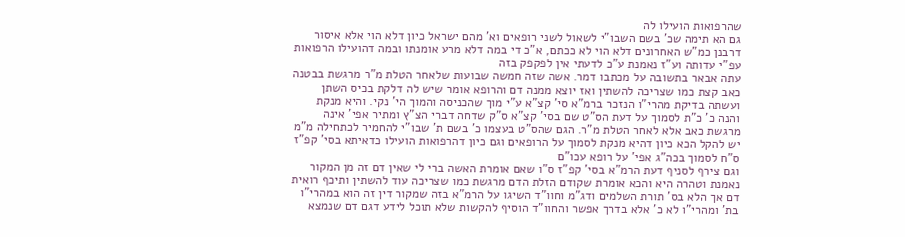שהרפואות הועילו לה
גם הא תימה שכ' בשם השבו"י לשאול לשני רופאים וא' מהם ישראל כיון דלא הוי אלא איסור דרבנן כמ"ש האחרונים דלא הוי לא ככתם, א"כ די במה דלא מרע אומנתו ובמה דהועילו הרפואות עפ"י עדותה וע"ז נאמנת ע"כ לדעתי אין לפקפק בזה
עתה אבאר בתשובה על מכתבו דמר. אשה שזה חמשה שבועות שלאחר הטלת מ"ר מרגשת בבטנה כאב קצת כמו שצריכה להשתין ואז יוצא ממנה דם והרופא אומר שיש לה דלקת בכיס השתן ועשתה בדיקת מהרי"ו הנזכר ברמ"א סי' קצ"א ע"י מוך שהכניסה והמוך הי' נקי. והיא מנקת
והנה כ' כ"ת לסמוך על דעת הס"ט שם בסי' קצ"א ס"ק שדחה דברי הצ"ץ ומתיר אפי' אינה מרגשת כאב אלא לאחר הטלת מ"ר. הגם שהס"ט בעצמו כ' בשם ת' שבו"י להחמיר לכתחילה מ"מ יש להקל הכא כיון דהיא מנקת לסמוך על הרופאים וגם כיון דהרפואות הועילו כדאיתא בסי' קפ"ז ס"ח לסמוך בכה"ג אפי' על רופא עכו"ם
וגם צירף לסניף דעת הרמ"א בסי' קפ"ז ס"ו שאם אומרת האשה ברי לי שאין דם זה מן המקור נאמנת וטהרה היא והכא אומרת שקודם הזלת הדם מרגשת כמו שצריכה עוד להשתין ותיכף רואית דם אך הלא בס' תורת השלמים ודג"מ וחוו"ד השיגו על הרמ"א בזה שמקור דין זה הוא במהרי"ו בת' ומהרי"ו לא כ' אלא בדרך אפשר והחוו"ד הוסיף להקשות שלא תוכל לידע דגם דם שנמצא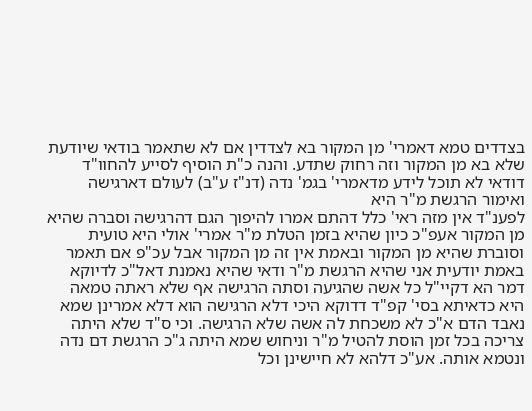בצדדים טמא דאמרי' מן המקור בא לצדדין אם לא שתאמר בודאי שיודעת שלא בא מן המקור וזה רחוק שתדע. והנה כ"ת הוסיף לסייע להחוו"ד דודאי לא תוכל לידע מדאמרי' בגמ' נדה (דנ"ז ע"ב) לעולם דארגישה ואימור הרגשת מ"ר היא
לפענ"ד אין מזה ראי' כלל דהתם אמרו להיפוך הגם דהרגישה וסברה שהיא מן המקור אעפ"כ כיון שהיא בזמן הטלת מ"ר אמרי' אולי היא טועית וסוברת שהיא מן המקור ובאמת אין זה מן המקור אבל עכ"פ אם תאמר באמת יודעית אני שהיא הרגשת מ"ר ודאי שהיא נאמנת דאל"כ לדיוקא דמר הא דקיי"ל כל אשה שהגיעה וסתה הרגישה אף שלא ראתה טמאה היא כדאיתא בסי' קפ"ד דדוקא היכי דלא הרגישה הוא דלא אמרינן שמא נאבד הדם א"כ לא משכחת לה אשה שלא הרגישה. וכי ס"ד שלא היתה צריכה בכל זמן הוסת להטיל מ"ר וניחוש שמא היתה ג"כ הרגשת דם נדה ונטמא אותה. אע"כ דלהא לא חיישינן וכל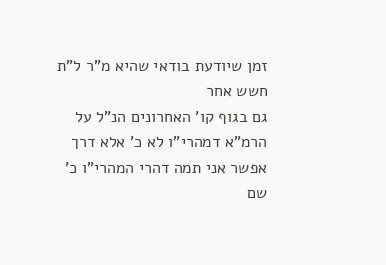זמן שיודעת בודאי שהיא מ"ר ל"ת חשש אחר
גם בגוף קו' האחרונים הנ"ל על הרמ"א דמהרי"ו לא כ' אלא דרך אפשר אני תמה דהרי המהרי"ו כ' שם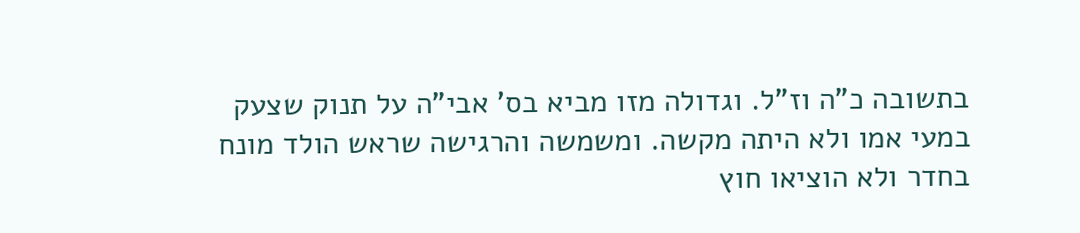בתשובה כ"ה וז"ל. וגדולה מזו מביא בס' אבי"ה על תנוק שצעק במעי אמו ולא היתה מקשה. ומשמשה והרגישה שראש הולד מונח בחדר ולא הוציאו חוץ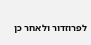לפרוזדור ולאחר כן